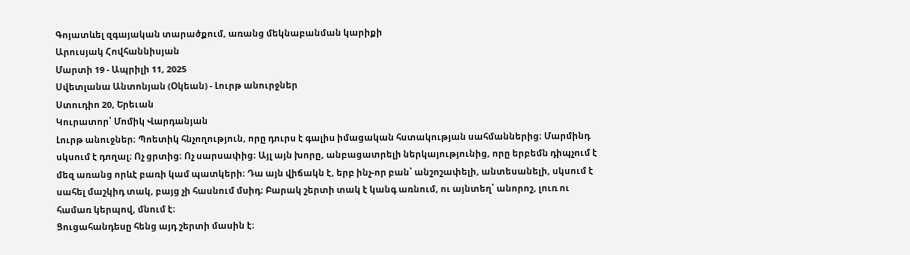Գոյատևել զգայական տարածքում, առանց մեկնաբանման կարիքի
Արուսյակ Հովհաննիսյան
Մարտի 19 - Ապրիլի 11, 2025
Սվետլանա Անտոնյան (Օկեան) - Լուրթ անուրջներ
Ստուդիո 20, Երեւան
Կուրատոր՝ Մոմիկ Վարդանյան
Լուրթ անուջներ։ Պոետիկ հնչողություն, որը դուրս է գալիս իմացական հստակության սահմաններից։ Մարմինդ սկսում է դողալ։ Ոչ ցրտից։ Ոչ սարսափից։ Այլ այն խորը, անբացատրելի ներկայությունից, որը երբեմն դիպչում է մեզ առանց որևէ բառի կամ պատկերի։ Դա այն վիճակն է, երբ ինչ-որ բան՝ անշոշափելի, անտեսանելի, սկսում է սահել մաշկիդ տակ, բայց չի հասնում մսիդ։ Բարակ շերտի տակ է կանգ առնում, ու այնտեղ՝ անորոշ, լուռ ու համառ կերպով, մնում է։
Ցուցահանդեսը հենց այդ շերտի մասին է։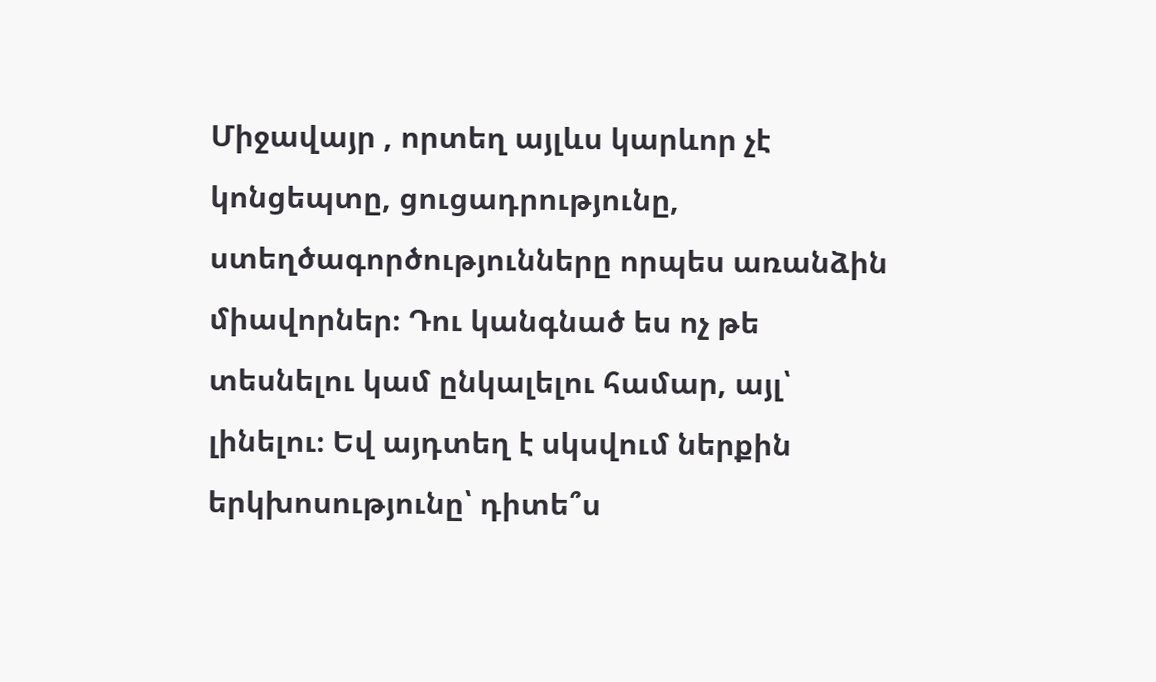Միջավայր , որտեղ այլևս կարևոր չէ կոնցեպտը, ցուցադրությունը, ստեղծագործությունները որպես առանձին միավորներ։ Դու կանգնած ես ոչ թե տեսնելու կամ ընկալելու համար, այլ՝ լինելու։ Եվ այդտեղ է սկսվում ներքին երկխոսությունը՝ դիտե՞ս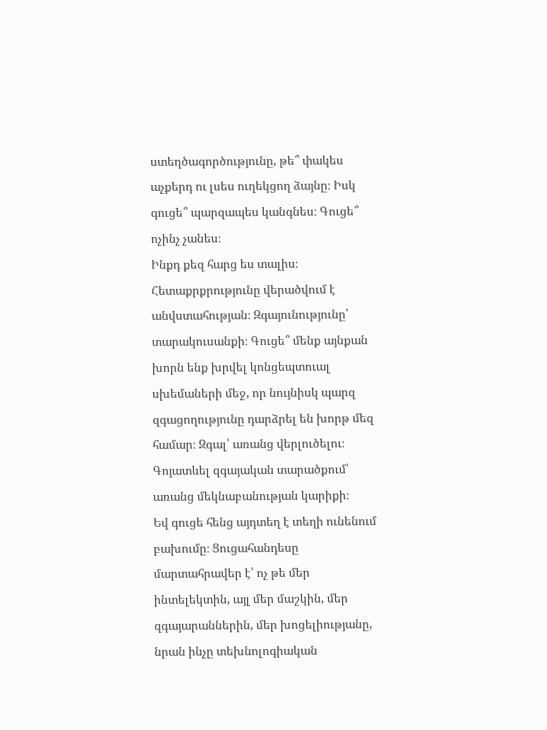ստեղծագործությունը, թե՞ փակես աչքերդ ու լսես ուղեկցող ձայնը։ Իսկ գուցե՞ պարզապես կանգնես։ Գուցե՞ ոչինչ չանես։
Ինքդ քեզ հարց ես տալիս։ Հետաքրքրությունը վերածվում է անվստահության։ Զգայունությունը՝ տարակուսանքի։ Գուցե՞ մենք այնքան խորն ենք խրվել կոնցեպտուալ սխեմաների մեջ, որ նույնիսկ պարզ զգացողությունը դարձրել են խորթ մեզ համար։ Զգալ՝ առանց վերլուծելու։ Գոյատևել զգայական տարածքում՝ առանց մեկնաբանության կարիքի։
Եվ գուցե հենց այդտեղ է տեղի ունենում բախումը։ Ցուցահանդեսը մարտահրավեր է՝ ոչ թե մեր ինտելեկտին, այլ մեր մաշկին, մեր զգայարաններին, մեր խոցելիությանը, նրան ինչը տեխնոլոգիական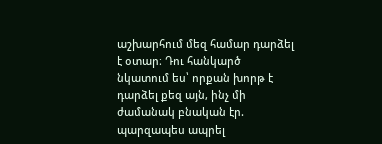աշխարհում մեզ համար դարձել է օտար։ Դու հանկարծ նկատում ես՝ որքան խորթ է դարձել քեզ այն, ինչ մի ժամանակ բնական էր. պարզապես ապրել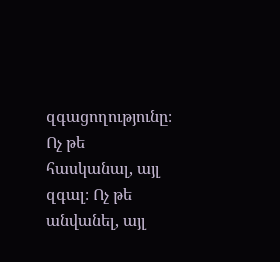զգացողությունը։ Ոչ թե հասկանալ, այլ զգալ։ Ոչ թե անվանել, այլ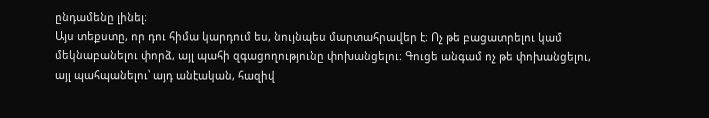ընդամենը լինել։
Այս տեքստը, որ դու հիմա կարդում ես, նույնպես մարտահրավեր է։ Ոչ թե բացատրելու կամ մեկնաբանելու փորձ, այլ պահի զգացողությունը փոխանցելու։ Գուցե անգամ ոչ թե փոխանցելու, այլ պահպանելու՝ այդ անէական, հազիվ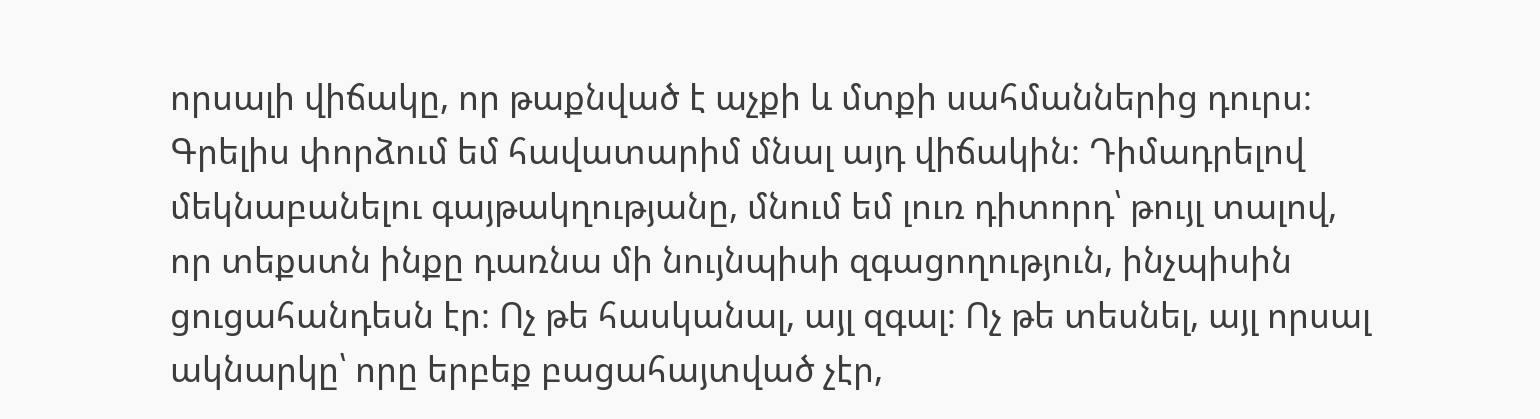որսալի վիճակը, որ թաքնված է աչքի և մտքի սահմաններից դուրս։
Գրելիս փորձում եմ հավատարիմ մնալ այդ վիճակին։ Դիմադրելով մեկնաբանելու գայթակղությանը, մնում եմ լուռ դիտորդ՝ թույլ տալով, որ տեքստն ինքը դառնա մի նույնպիսի զգացողություն, ինչպիսին ցուցահանդեսն էր։ Ոչ թե հասկանալ, այլ զգալ։ Ոչ թե տեսնել, այլ որսալ ակնարկը՝ որը երբեք բացահայտված չէր,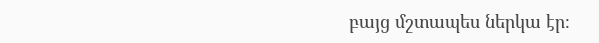բայց մշտապես ներկա էր։